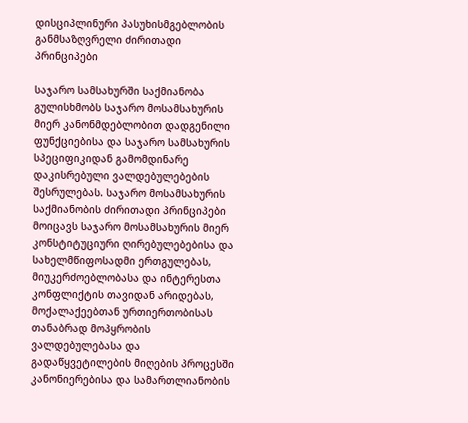დისციპლინური პასუხისმგებლობის განმსაზღვრელი ძირითადი პრინციპები

საჯარო სამსახურში საქმიანობა გულისხმობს საჯარო მოსამსახურის მიერ კანონმდებლობით დადგენილი ფუნქციებისა და საჯარო სამსახურის სპეციფიკიდან გამომდინარე დაკისრებული ვალდებულებების შესრულებას. საჯარო მოსამსახურის საქმიანობის ძირითადი პრინციპები მოიცავს საჯარო მოსამსახურის მიერ კონსტიტუციური ღირებულებებისა და სახელმწიფოსადმი ერთგულებას, მიუკერძოებლობასა და ინტერესთა კონფლიქტის თავიდან არიდებას, მოქალაქეებთან ურთიერთობისას თანაბრად მოპყრობის ვალდებულებასა და გადაწყვეტილების მიღების პროცესში კანონიერებისა და სამართლიანობის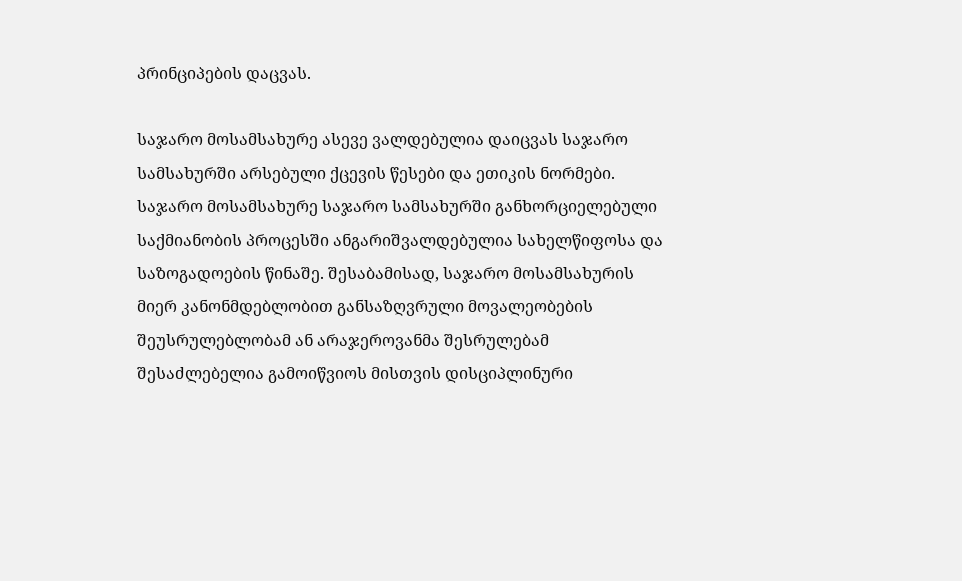პრინციპების დაცვას.

საჯარო მოსამსახურე ასევე ვალდებულია დაიცვას საჯარო სამსახურში არსებული ქცევის წესები და ეთიკის ნორმები. საჯარო მოსამსახურე საჯარო სამსახურში განხორციელებული საქმიანობის პროცესში ანგარიშვალდებულია სახელწიფოსა და საზოგადოების წინაშე. შესაბამისად, საჯარო მოსამსახურის მიერ კანონმდებლობით განსაზღვრული მოვალეობების შეუსრულებლობამ ან არაჯეროვანმა შესრულებამ შესაძლებელია გამოიწვიოს მისთვის დისციპლინური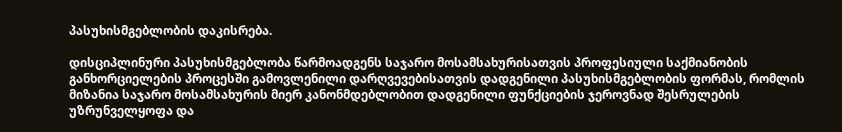პასუხისმგებლობის დაკისრება.

დისციპლინური პასუხისმგებლობა წარმოადგენს საჯარო მოსამსახურისათვის პროფესიული საქმიანობის განხორციელების პროცესში გამოვლენილი დარღვევებისათვის დადგენილი პასუხისმგებლობის ფორმას, რომლის მიზანია საჯარო მოსამსახურის მიერ კანონმდებლობით დადგენილი ფუნქციების ჯეროვნად შესრულების უზრუნველყოფა და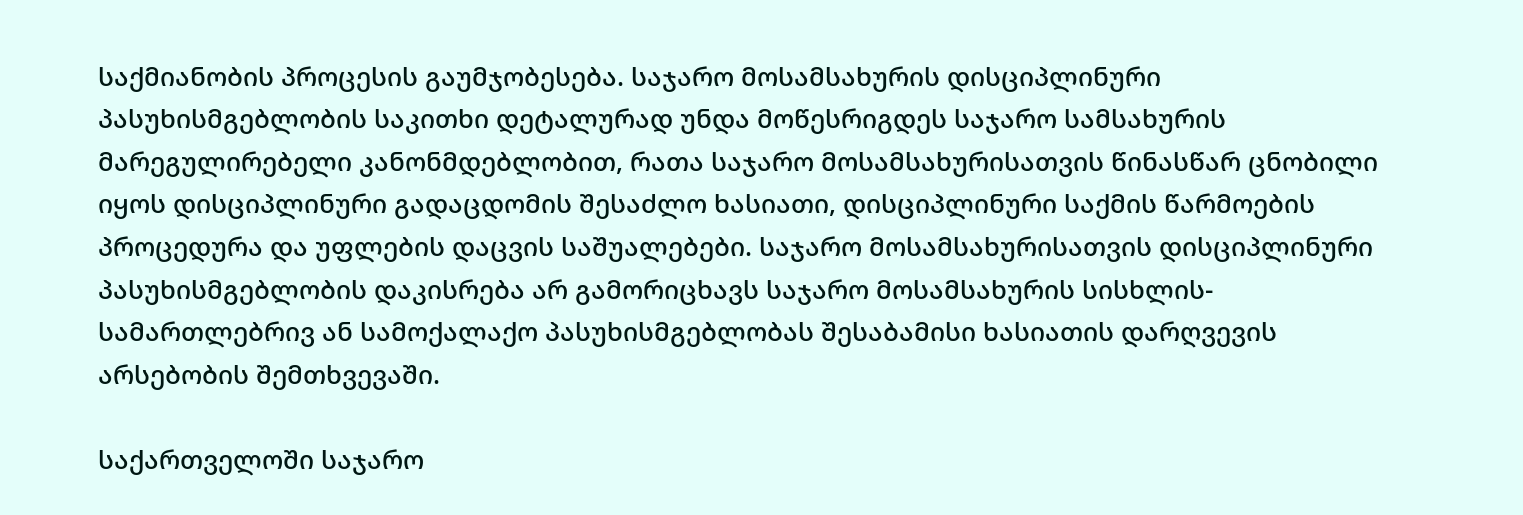საქმიანობის პროცესის გაუმჯობესება. საჯარო მოსამსახურის დისციპლინური პასუხისმგებლობის საკითხი დეტალურად უნდა მოწესრიგდეს საჯარო სამსახურის მარეგულირებელი კანონმდებლობით, რათა საჯარო მოსამსახურისათვის წინასწარ ცნობილი იყოს დისციპლინური გადაცდომის შესაძლო ხასიათი, დისციპლინური საქმის წარმოების პროცედურა და უფლების დაცვის საშუალებები. საჯარო მოსამსახურისათვის დისციპლინური პასუხისმგებლობის დაკისრება არ გამორიცხავს საჯარო მოსამსახურის სისხლის-სამართლებრივ ან სამოქალაქო პასუხისმგებლობას შესაბამისი ხასიათის დარღვევის არსებობის შემთხვევაში.

საქართველოში საჯარო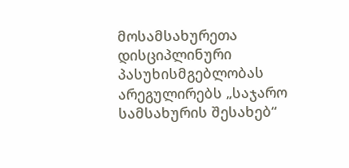მოსამსახურეთა დისციპლინური პასუხისმგებლობას არეგულირებს „საჯარო სამსახურის შესახებ“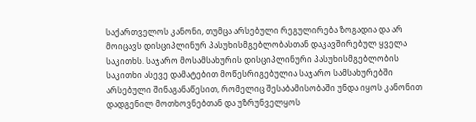საქართველოს კანონი, თუმცა არსებული რეგულირება ზოგადია და არ მოიცავს დისციპლინურ პასუხისმგებლობასთან დაკავშირებულ ყველა საკითხს. საჯარო მოსამსახურის დისციპლინური პასუხისმგებლობის საკითხი ასევე დამატებით მოწესრიგებულია საჯარო სამსახურებში არსებული შინაგანაწესით, რომელიც შესაბამისობაში უნდა იყოს კანონით დადგენილ მოთხოვნებთან და უზრუნველყოს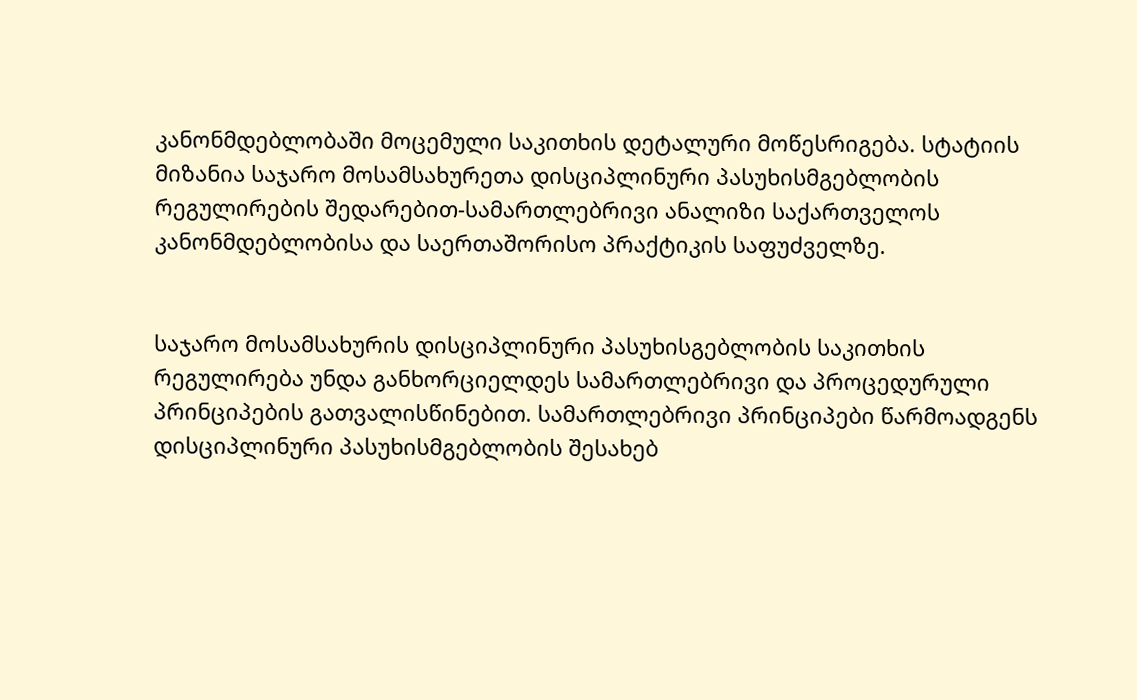კანონმდებლობაში მოცემული საკითხის დეტალური მოწესრიგება. სტატიის მიზანია საჯარო მოსამსახურეთა დისციპლინური პასუხისმგებლობის რეგულირების შედარებით-სამართლებრივი ანალიზი საქართველოს კანონმდებლობისა და საერთაშორისო პრაქტიკის საფუძველზე.


საჯარო მოსამსახურის დისციპლინური პასუხისგებლობის საკითხის რეგულირება უნდა განხორციელდეს სამართლებრივი და პროცედურული პრინციპების გათვალისწინებით. სამართლებრივი პრინციპები წარმოადგენს დისციპლინური პასუხისმგებლობის შესახებ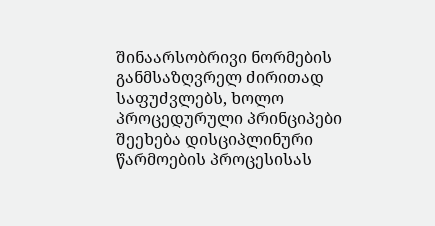შინაარსობრივი ნორმების განმსაზღვრელ ძირითად საფუძვლებს, ხოლო პროცედურული პრინციპები შეეხება დისციპლინური წარმოების პროცესისას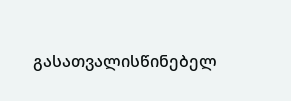გასათვალისწინებელ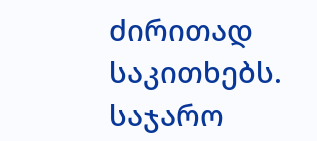ძირითად საკითხებს. საჯარო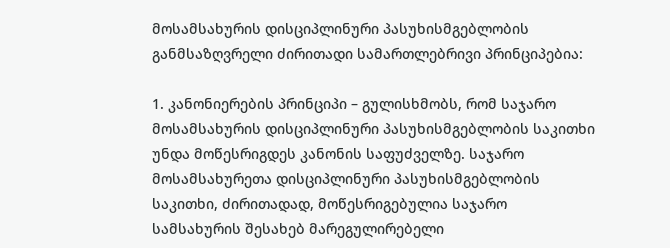მოსამსახურის დისციპლინური პასუხისმგებლობის განმსაზღვრელი ძირითადი სამართლებრივი პრინციპებია:

1. კანონიერების პრინციპი – გულისხმობს, რომ საჯარო მოსამსახურის დისციპლინური პასუხისმგებლობის საკითხი უნდა მოწესრიგდეს კანონის საფუძველზე. საჯარო მოსამსახურეთა დისციპლინური პასუხისმგებლობის საკითხი, ძირითადად, მოწესრიგებულია საჯარო სამსახურის შესახებ მარეგულირებელი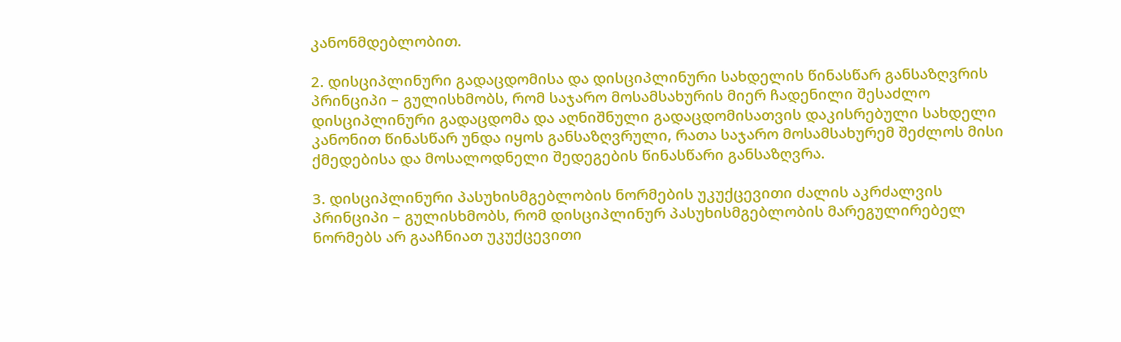კანონმდებლობით.

2. დისციპლინური გადაცდომისა და დისციპლინური სახდელის წინასწარ განსაზღვრის პრინციპი – გულისხმობს, რომ საჯარო მოსამსახურის მიერ ჩადენილი შესაძლო დისციპლინური გადაცდომა და აღნიშნული გადაცდომისათვის დაკისრებული სახდელი კანონით წინასწარ უნდა იყოს განსაზღვრული, რათა საჯარო მოსამსახურემ შეძლოს მისი ქმედებისა და მოსალოდნელი შედეგების წინასწარი განსაზღვრა.

3. დისციპლინური პასუხისმგებლობის ნორმების უკუქცევითი ძალის აკრძალვის პრინციპი – გულისხმობს, რომ დისციპლინურ პასუხისმგებლობის მარეგულირებელ ნორმებს არ გააჩნიათ უკუქცევითი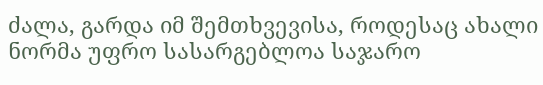ძალა, გარდა იმ შემთხვევისა, როდესაც ახალი ნორმა უფრო სასარგებლოა საჯარო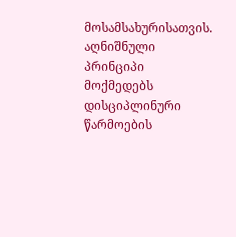მოსამსახურისათვის. აღნიშნული პრინციპი მოქმედებს დისციპლინური წარმოების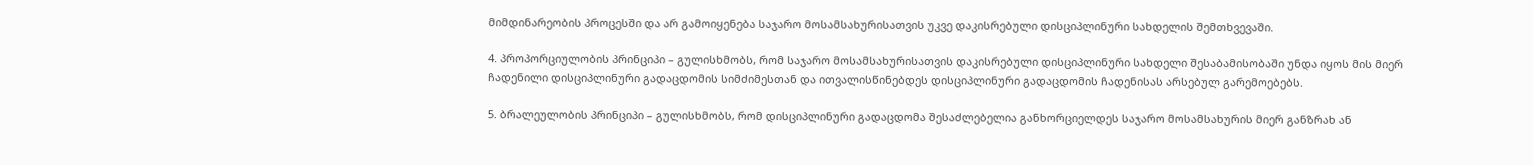მიმდინარეობის პროცესში და არ გამოიყენება საჯარო მოსამსახურისათვის უკვე დაკისრებული დისციპლინური სახდელის შემთხვევაში.

4. პროპორციულობის პრინციპი – გულისხმობს, რომ საჯარო მოსამსახურისათვის დაკისრებული დისციპლინური სახდელი შესაბამისობაში უნდა იყოს მის მიერ ჩადენილი დისციპლინური გადაცდომის სიმძიმესთან და ითვალისწინებდეს დისციპლინური გადაცდომის ჩადენისას არსებულ გარემოებებს.

5. ბრალეულობის პრინციპი – გულისხმობს, რომ დისციპლინური გადაცდომა შესაძლებელია განხორციელდეს საჯარო მოსამსახურის მიერ განზრახ ან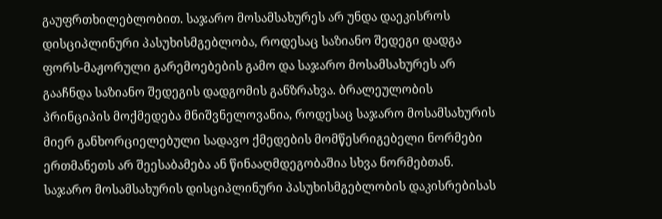გაუფრთხილებლობით. საჯარო მოსამსახურეს არ უნდა დაეკისროს დისციპლინური პასუხისმგებლობა, როდესაც საზიანო შედეგი დადგა ფორს-მაჟორული გარემოებების გამო და საჯარო მოსამსახურეს არ გააჩნდა საზიანო შედეგის დადგომის განზრახვა. ბრალეულობის პრინციპის მოქმედება მნიშვნელოვანია, როდესაც საჯარო მოსამსახურის მიერ განხორციელებული სადავო ქმედების მომწესრიგებელი ნორმები ერთმანეთს არ შეესაბამება ან წინააღმდეგობაშია სხვა ნორმებთან. საჯარო მოსამსახურის დისციპლინური პასუხისმგებლობის დაკისრებისას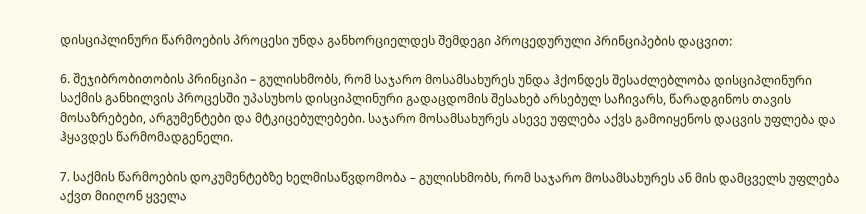დისციპლინური წარმოების პროცესი უნდა განხორციელდეს შემდეგი პროცედურული პრინციპების დაცვით:

6. შეჯიბრობითობის პრინციპი – გულისხმობს, რომ საჯარო მოსამსახურეს უნდა ჰქონდეს შესაძლებლობა დისციპლინური საქმის განხილვის პროცესში უპასუხოს დისციპლინური გადაცდომის შესახებ არსებულ საჩივარს, წარადგინოს თავის მოსაზრებები, არგუმენტები და მტკიცებულებები. საჯარო მოსამსახურეს ასევე უფლება აქვს გამოიყენოს დაცვის უფლება და ჰყავდეს წარმომადგენელი.

7. საქმის წარმოების დოკუმენტებზე ხელმისაწვდომობა – გულისხმობს, რომ საჯარო მოსამსახურეს ან მის დამცველს უფლება აქვთ მიიღონ ყველა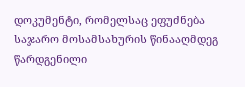დოკუმენტი, რომელსაც ეფუძნება საჯარო მოსამსახურის წინააღმდეგ წარდგენილი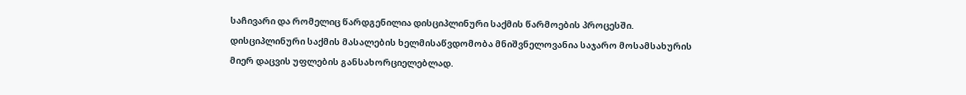საჩივარი და რომელიც წარდგენილია დისციპლინური საქმის წარმოების პროცესში. დისციპლინური საქმის მასალების ხელმისაწვდომობა მნიშვნელოვანია საჯარო მოსამსახურის მიერ დაცვის უფლების განსახორციელებლად.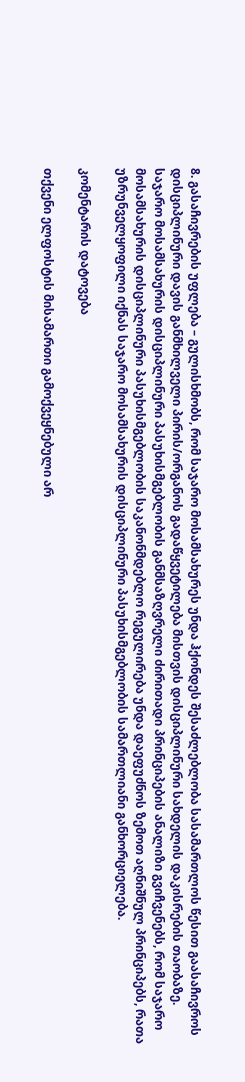8. გასაჩივრების უფლება – გულისხმობს, რომ საჯარო მოსამსახურეს უნდა ჰქონდეს შესაძლებლობა სასამართლოს წესით გაასაჩივროს დისციპლინური დავის განმხილველი პირის/ორგანოს გადაწყვეტილება მისთვის დისციპლინური სახდელის დაკისრების თაობაზე. საჯარო მოსამსახურის დისციპლინური პასუხისმგებლობის განმსაზღვრელი ძირითადი პრინციპების ანალიზი გვიჩვენებს, რომ საჯარო მოსამსახურის დისციპლინური პასუხისმგებლობის საკანონმდებლო რეგულირება უნდა დაეფუძნოს ზემოთ აღნიშნულ პრინციპებს, რათა უზრუნველყოფილი იქნას საჯარო მოსამსახურის დისციპლინური პასუხისმგებლობის სამართლიანი განხორციელება.

კომენტარის დატოვება

თქვენი ელფოსტის მისამართი გამოქვეყნებული არ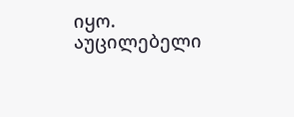იყო. აუცილებელი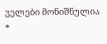ველები მონიშნულია *